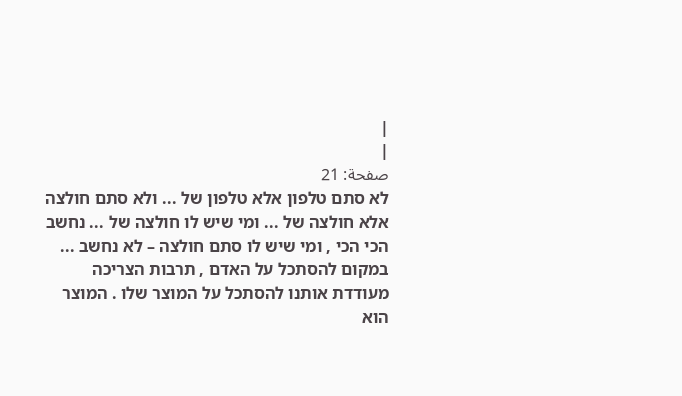|
|
صفحة: 21
לא סתם טלפון אלא טלפון של ... ולא סתם חולצה אלא חולצה של ... ומי שיש לו חולצה של ... נחשב הכי הכי , ומי שיש לו סתם חולצה – לא נחשב ... במקום להסתכל על האדם , תרבות הצריכה מעודדת אותנו להסתכל על המוצר שלו . המוצר הוא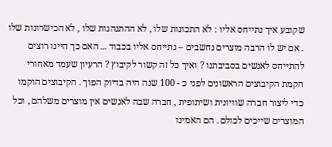שקובע איך נתייחס אליו : לא התכונות שלו , לא ההתנהגות שלו , לא הכישרונות שלו . אם יש לו הרבה מוצרים נחשבים – נתייחס אליו בכבוד ... האם כך היינו רוצים להתייחס לאנשים בסביבתנו ? ואיך כל זה קשור לקיבוץ ? הרעיון שעמד מאחורי הקמת הקיבוצים הראשונים לפני כ - 100 שנה היה בדיוק הפוך . הקיבוצים הוקמו כדי ליצור חברה שוויונית ושיתופית , חברה שבה לאנשים אין מוצרים משלהם , וכל המוצרים שייכים לכולם . הם האמינו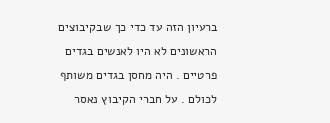ברעיון הזה עד כדי כך שבקיבוצים הראשונים לא היו לאנשים בגדים פרטיים . היה מחסן בגדים משותף לכולם . על חברי הקיבוץ נאסר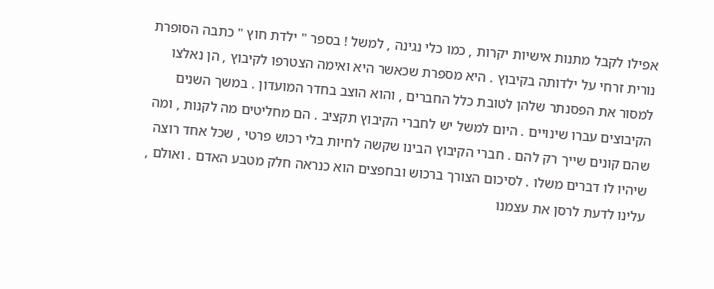אפילו לקבל מתנות אישיות יקרות , כמו כלי נגינה , למשל ! בספר " ילדת חוץ " כתבה הסופרת נורית זרחי על ילדותה בקיבוץ . היא מספרת שכאשר היא ואימה הצטרפו לקיבוץ , הן נאלצו למסור את הפסנתר שלהן לטובת כלל החברים , והוא הוצב בחדר המועדון . במשך השנים הקיבוצים עברו שינויים . היום למשל יש לחברי הקיבוץ תקציב . הם מחליטים מה לקנות , ומה שהם קונים שייך רק להם . חברי הקיבוץ הבינו שקשה לחיות בלי רכוש פרטי , שכל אחד רוצה שיהיו לו דברים משלו . לסיכום הצורך ברכוש ובחפצים הוא כנראה חלק מטבע האדם . ואולם , עלינו לדעת לרסן את עצמנו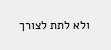ולא לתת לצורך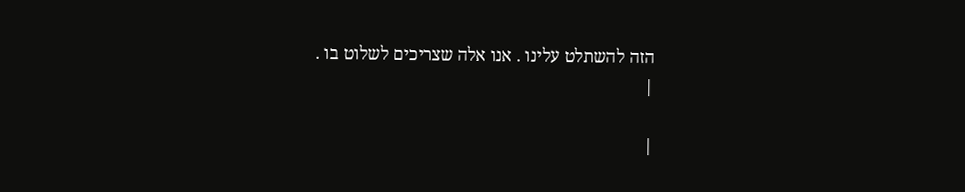הזה להשתלט עלינו . אנו אלה שצריכים לשלוט בו .
|

|